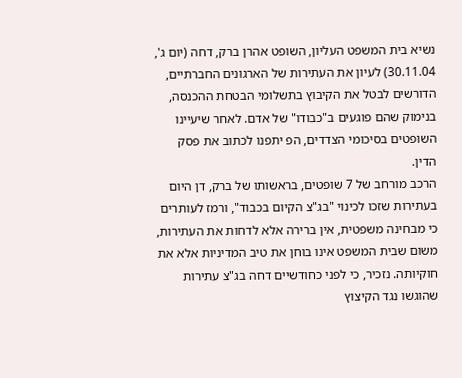נשיא בית המשפט העליון, השופט אהרן ברק, דחה (יום ג', 30.11.04) לעיון את העתירות של הארגונים החברתיים, הדורשים לבטל את הקיבוץ בתשלומי הבטחת ההכנסה, בנימוק שהם פוגעים ב"כבודו" של אדם. לאחר שיעיינו השופטים בסיכומי הצדדים, הפ יתפנו לכתוב את פסק הדין.
הרכב מורחב של 7 שופטים, בראשותו של ברק, דן היום בעתירות שזכו לכינוי "בג"צ הקיום בכבוד", ורמז לעותרים כי מבחינה משפטית, אין ברירה אלא לדחות את העתירות, משום שבית המשפט אינו בוחן את טיב המדיניות אלא את חוקיותה. נזכיר, כי לפני כחודשיים דחה בג"צ עתירות שהוגשו נגד הקיצוץ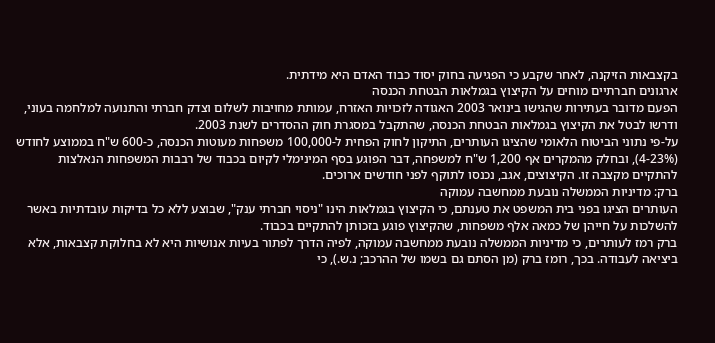בקצבאות הזיקנה, לאחר שקבע כי הפגיעה בחוק יסוד כבוד האדם היא מידתית.
ארגונים חברתיים מוחים על הקיצוץ בגמלאות הבטחת הכנסה
הפעם מדובר בעתירות שהגישו בינואר 2003 האגודה לזכויות האזרח, עמותת מחויבות לשלום וצדק חברתי והתנועה למלחמה בעוני, ודרשו לבטל את הקיצוץ בגמלאות הבטחת הכנסה, שהתקבל במסגרת חוק ההסדרים לשנת 2003.
על-פי נתוני הביטוח הלאומי שהציגו העותרים, התיקון לחוק הפחית ל-100,000 משפחות מעוטות הכנסה, כ-600 ש"ח בממוצע לחודש (4-23%), ובחלק מהמקרים אף 1,200 ש"ח למשפחה, דבר הפוגע בסף המינימלי לקיום בכבוד של רבבות המשפחות הנאלצות להתקיים מקצבה זו. הקיצוצים, אגב, נכנסו לתוקף לפני חודשים ארוכים.
ברק: מדיניות הממשלה נובעת ממחשבה עמוקה
העותרים הציגו בפני בית המשפט את טענתם, כי הקיצוץ בגמלאות הינו "ניסוי חברתי ענק", שבוצע ללא כל בדיקות עובדתיות באשר להשלכות על חייהן של כמאה אלף משפחות, שהקיצוץ פוגע בזכותן להתקיים בכבוד.
ברק רמז לעותרים, כי מדיניות הממשלה נובעת ממחשבה עמוקה, לפיה הדרך לפתור בעיות אנושיות היא לא בחלוקת קצבאות, אלא ביציאה לעבודה. בכך, רומז ברק (מן הסתם גם בשמו של ההרכב; נ.ש.), כי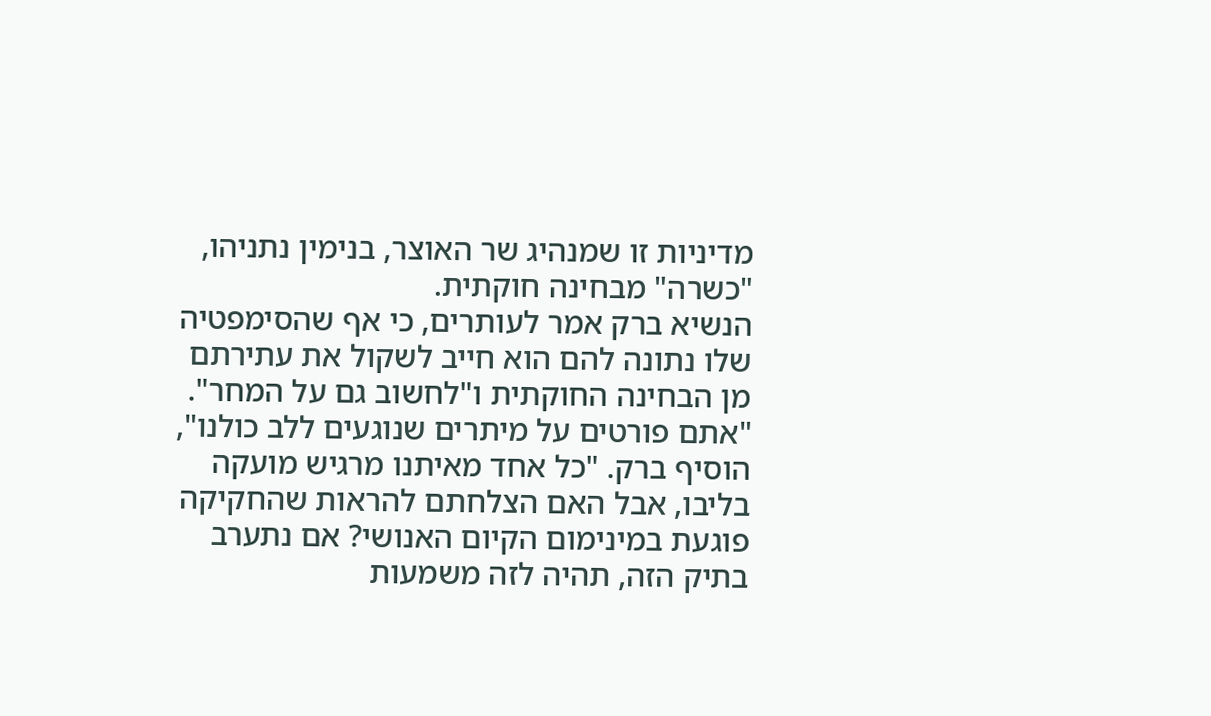מדיניות זו שמנהיג שר האוצר, בנימין נתניהו, "כשרה" מבחינה חוקתית.
הנשיא ברק אמר לעותרים, כי אף שהסימפטיה שלו נתונה להם הוא חייב לשקול את עתירתם מן הבחינה החוקתית ו"לחשוב גם על המחר". "אתם פורטים על מיתרים שנוגעים ללב כולנו", הוסיף ברק. "כל אחד מאיתנו מרגיש מועקה בליבו, אבל האם הצלחתם להראות שהחקיקה פוגעת במינימום הקיום האנושי? אם נתערב בתיק הזה, תהיה לזה משמעות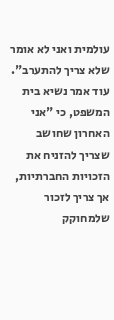עולמית ואני לא אומר שלא צריך להתערב".
עוד אמר נשיא בית המשפט, כי "אני האחרון שחושב שצריך להזניח את הזכויות החברתיות, אך צריך לזכור שלמחוקק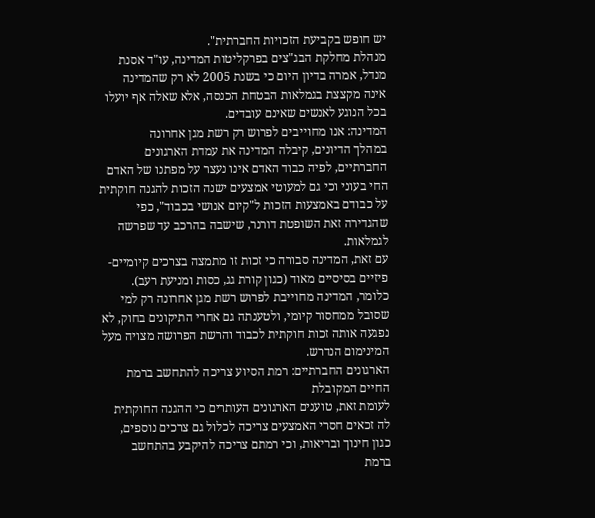יש חופש בקביעת הזכויות החברתית".
מנהלת מחלקת הבג"צים בפרקליטות המדינה, עו"ד אסנת מנדל, אמרה בדיון היום כי בשנת 2005 לא רק שהמדינה אינה מקצצת בגמלאות הבטחת הכנסה, אלא שאלה אף יועלו בכל הנוגע לאנשים שאינם עובדים.
המדינה: אנו מחוייבים לפרוש רק רשת מגן אחרונה
במהלך הדיונים, קיבלה המדינה את עמדת הארגונים החברתיים, לפיה כבוד האדם אינו נעצר על מפתנו של האדם החי בעוני וכי גם למעוטי אמצעים ישנה הזכות להגנה חוקתית על כבודם באמצעות הזכות ל"קיום אנושי בכבוד", כפי שהגדירה זאת השופטת דורנר, שישבה בהרכב עד שפרשה לגמלאות.
עם זאת, המדינה סבורה כי זכות זו מתמצה בצרכים קיומיים-פיזיים בסיסיים מאוד (כגון קורת גג, כסות ומניעת רעב). כלומר, המדינה מחוייבת לפרוש רשת מגן אחרונה רק למי שסובל ממחסור קיומי, ולטענתה גם אחרי התיקונים בחוק, לא נפגעה אותה זכות חוקתית לכבוד והרשת הפרושה מצויה מעל המינימום הנדרש.
הארגונים החברתיים: רמת הסיוע צריכה להתחשב ברמת החיים המקובלת
לעומת זאת, טוענים הארגונים העותרים כי ההגנה החוקתית לה זכאים חסרי האמצעים צריכה לכלול גם צרכים נוספים, כגון חינוך ובריאות, וכי רמתם צריכה להיקבע בהתחשב ברמת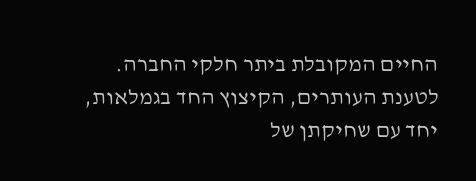החיים המקובלת ביתר חלקי החברה.
לטענת העותרים, הקיצוץ החד בגמלאות, יחד עם שחיקתן של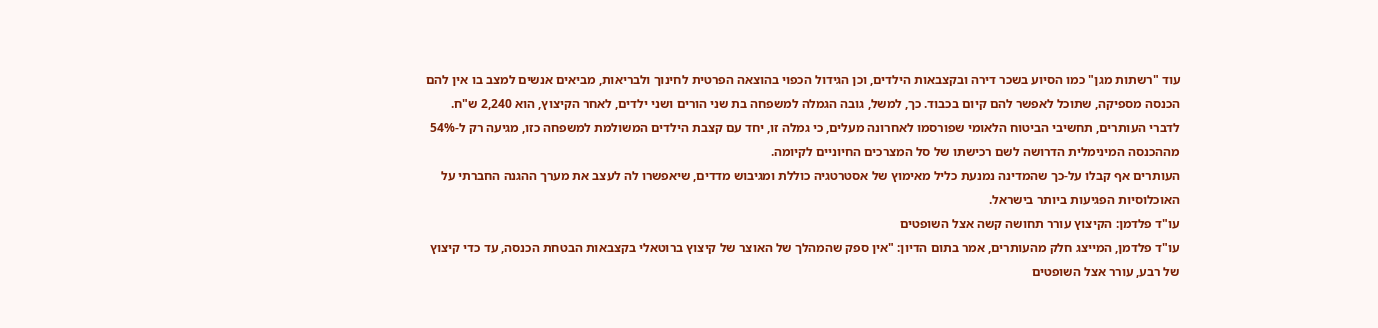עוד "רשתות מגן" כמו הסיוע בשכר דירה ובקצבאות הילדים, וכן הגידול הכפוי בהוצאה הפרטית לחינוך ולבריאות, מביאים אנשים למצב בו אין להם הכנסה מספיקה, שתוכל לאפשר להם קיום בכבוד. כך, למשל, גובה הגמלה למשפחה בת שני הורים ושני ילדים, לאחר הקיצוץ, הוא 2,240 ש"ח. לדברי העותרים, תחשיבי הביטוח הלאומי שפורסמו לאחרונה מעלים, כי גמלה זו, יחד עם קצבת הילדים המשולמת למשפחה כזו, מגיעה רק ל-54% מההכנסה המינימלית הדרושה לשם רכישתו של סל המצרכים החיוניים לקיומה.
העותרים אף קבלו על-כך שהמדינה נמנעת כליל מאימוץ של אסטרטגיה כוללת ומגיבוש מדדים, שיאפשרו לה לעצב את מערך ההגנה החברתי על האוכלוסיות הפגיעות ביותר בישראל.
עו"ד פלדמן: הקיצוץ עורר תחושה קשה אצל השופטים
עו"ד פלדמן, המייצג חלק מהעותרים, אמר בתום הדיון: "אין ספק שהמהלך של האוצר של קיצוץ ברוטאלי בקצבאות הבטחת הכנסה, עד כדי קיצוץ של רבע, עורר אצל השופטים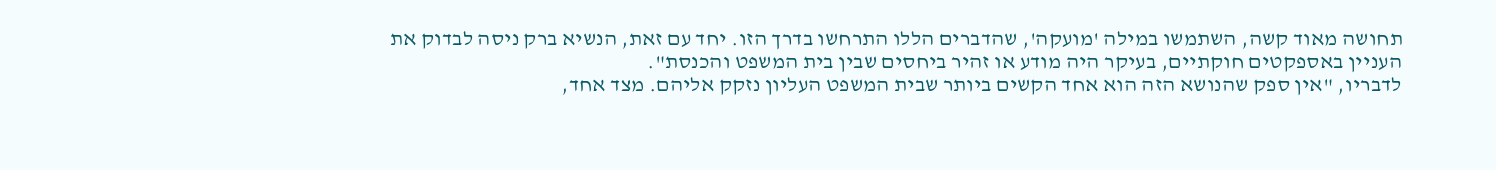תחושה מאוד קשה, השתמשו במילה 'מועקה', שהדברים הללו התרחשו בדרך הזו. יחד עם זאת, הנשיא ברק ניסה לבדוק את העניין באספקטים חוקתיים, בעיקר היה מודע או זהיר ביחסים שבין בית המשפט והכנסת".
לדבריו, "אין ספק שהנושא הזה הוא אחד הקשים ביותר שבית המשפט העליון נזקק אליהם. מצד אחד,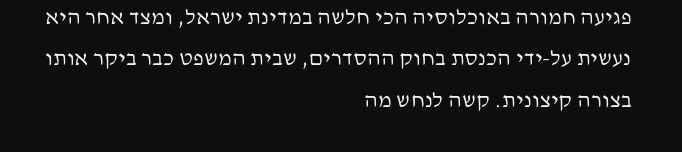פגיעה חמורה באוכלוסיה הכי חלשה במדינת ישראל, ומצד אחר היא נעשית על-ידי הכנסת בחוק ההסדרים, שבית המשפט כבר ביקר אותו בצורה קיצונית. קשה לנחש מה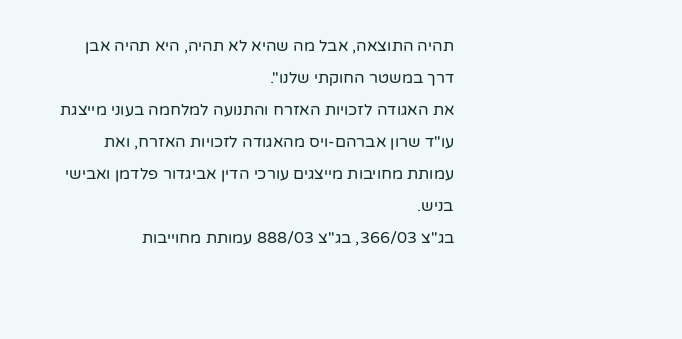תהיה התוצאה, אבל מה שהיא לא תהיה, היא תהיה אבן דרך במשטר החוקתי שלנו".
את האגודה לזכויות האזרח והתנועה למלחמה בעוני מייצגת עו"ד שרון אברהם-ויס מהאגודה לזכויות האזרח, ואת עמותת מחויבות מייצגים עורכי הדין אביגדור פלדמן ואבישי בניש.
בג"צ 366/03, בג"צ 888/03 עמותת מחוייבות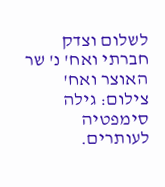לשלום וצדק חברתי ואח' נ' שר האוצר ואח'
צילום: גילה סימפטיה לעותרים.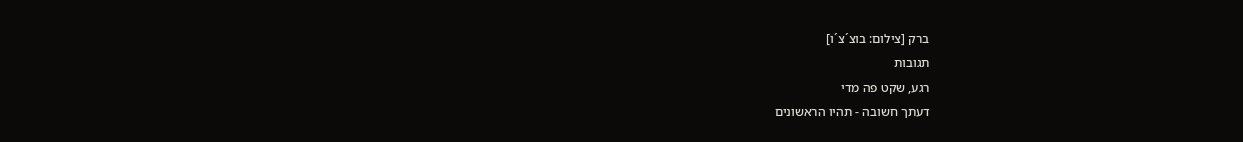ברק [צילום: בוצ´צ´ו]
תגובות
רגע, שקט פה מדי
דעתך חשובה - תהיו הראשונים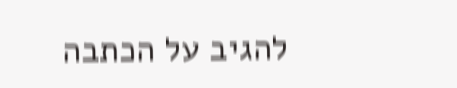להגיב על הכתבה